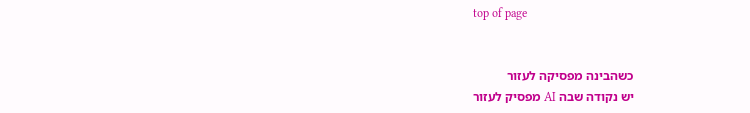top of page


כשהבינה מפסיקה לעזור
יש נקודה שבה AI מפסיק לעזור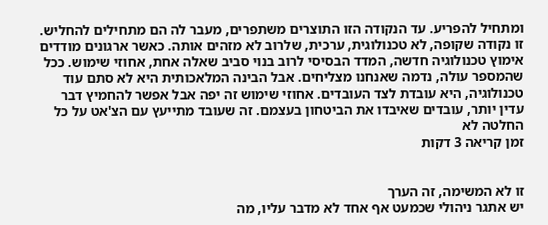ומתחיל להפריע. עד הנקודה הזו התוצרים משתפרים, מעבר לה הם מתחילים להחליש. זו נקודה שקופה, לא טכנולוגית, ערכית, שלרוב לא מזהים אותה. כאשר ארגונים מודדים אימוץ טכנולוגיה חדשה, המדד הבסיסי לרוב בנוי סביב שאלה אחת, אחוזי שימוש. ככל שהמספר עולה, נדמה שאנחנו מצליחים. אבל הבינה המלאכותית היא לא סתם עוד טכנולוגיה, היא עובדת לצד העובדים. אחוזי שימוש זה יפה אבל אפשר להחמיץ דבר עדין יותר, עובדים שאיבדו את הביטחון בעצמם. זה שעובד מתייעץ עם הצ'אט על כל החלטה לא
זמן קריאה 3 דקות


זו לא המשימה, זה הערך
יש אתגר ניהולי שכמעט אף אחד לא מדבר עליו, מה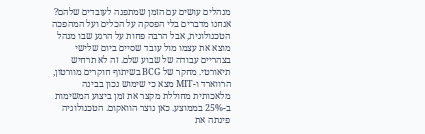מנהלים עושים עם הזמן שמתפנה לעובדים שלהם? אנחנו מדברים בלי הפסקה על הכלים ועל המהפכה הטכנולוגית, אבל הרבה פחות על הרגע שבו מנהל מוצא את עצמו מול עובד שסיים ביום שלישי בצהריים עבודה של שבוע שלם. זה לא תרחיש תיאורטי. מחקר של BCG בשיתוף חוקרים מוורטון, הרווארד ו-MIT מצא כי שימוש נכון בבינה מלאכותית מחוללת מקצר את זמן ביצוע המשימות ב-25% בממוצע. כאן נוצר הוואקום. הטכנולוגיה פינתה את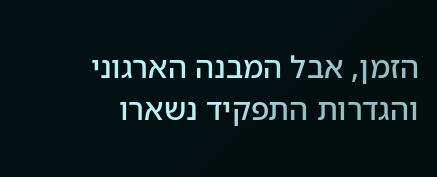הזמן, אבל המבנה הארגוני והגדרות התפקיד נשארו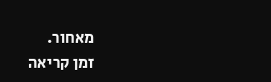מאחור.
זמן קריאה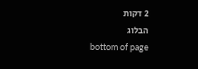2 דקות
הבלוג
bottom of page